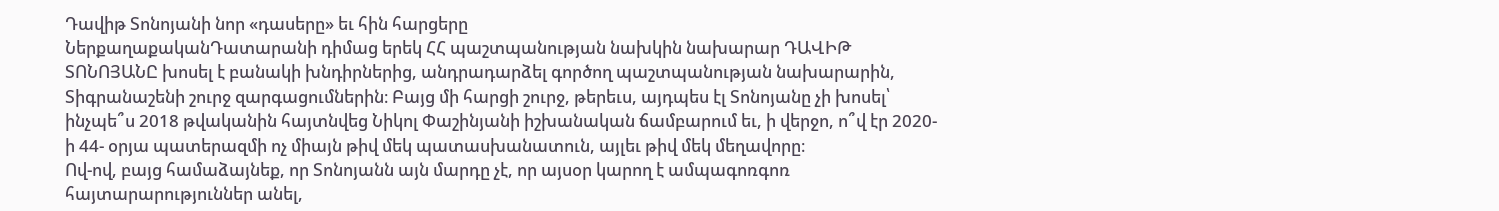Դավիթ Տոնոյանի նոր «դասերը» եւ հին հարցերը
ՆերքաղաքականԴատարանի դիմաց երեկ ՀՀ պաշտպանության նախկին նախարար ԴԱՎԻԹ ՏՈՆՈՅԱՆԸ խոսել է բանակի խնդիրներից, անդրադարձել գործող պաշտպանության նախարարին, Տիգրանաշենի շուրջ զարգացումներին։ Բայց մի հարցի շուրջ, թերեւս, այդպես էլ Տոնոյանը չի խոսել՝ ինչպե՞ս 2018 թվականին հայտնվեց Նիկոլ Փաշինյանի իշխանական ճամբարում եւ, ի վերջո, ո՞վ էր 2020-ի 44- օրյա պատերազմի ոչ միայն թիվ մեկ պատասխանատուն, այլեւ թիվ մեկ մեղավորը։
Ով-ով, բայց համաձայնեք, որ Տոնոյանն այն մարդը չէ, որ այսօր կարող է ամպագոռգոռ հայտարարություններ անել,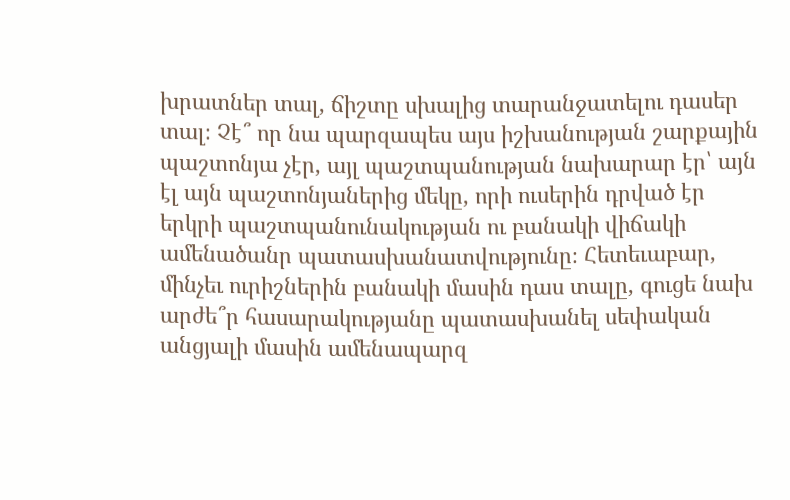խրատներ տալ, ճիշտը սխալից տարանջատելու դասեր տալ։ Չէ՞ որ նա պարզապես այս իշխանության շարքային պաշտոնյա չէր, այլ պաշտպանության նախարար էր՝ այն էլ այն պաշտոնյաներից մեկը, որի ուսերին դրված էր երկրի պաշտպանունակության ու բանակի վիճակի ամենածանր պատասխանատվությունը։ Հետեւաբար, մինչեւ ուրիշներին բանակի մասին դաս տալը, գուցե նախ արժե՞ր հասարակությանը պատասխանել սեփական անցյալի մասին ամենապարզ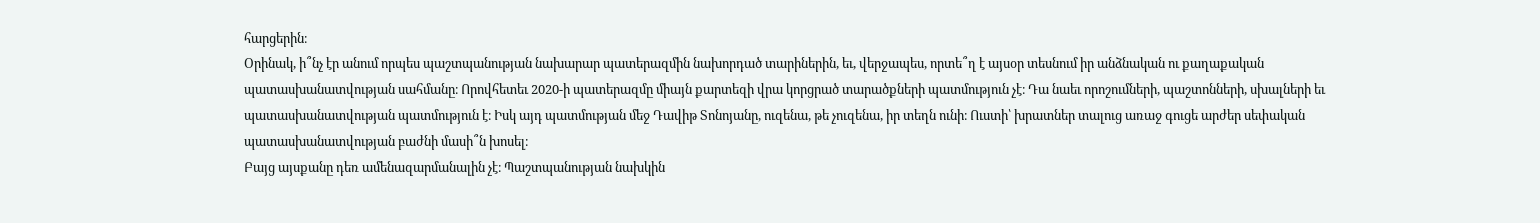հարցերին։
Օրինակ, ի՞նչ էր անում որպես պաշտպանության նախարար պատերազմին նախորդած տարիներին, եւ, վերջապես, որտե՞ղ է այսօր տեսնում իր անձնական ու քաղաքական պատասխանատվության սահմանը։ Որովհետեւ 2020-ի պատերազմը միայն քարտեզի վրա կորցրած տարածքների պատմություն չէ։ Դա նաեւ որոշումների, պաշտոնների, սխալների եւ պատասխանատվության պատմություն է։ Իսկ այդ պատմության մեջ Դավիթ Տոնոյանը, ուզենա, թե չուզենա, իր տեղն ունի։ Ուստի՝ խրատներ տալուց առաջ գուցե արժեր սեփական պատասխանատվության բաժնի մասի՞ն խոսել։
Բայց այսքանը դեռ ամենազարմանալին չէ։ Պաշտպանության նախկին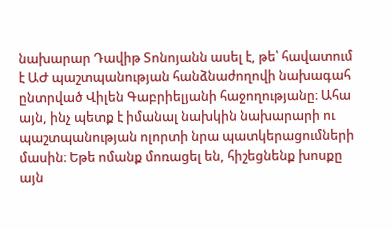նախարար Դավիթ Տոնոյանն ասել է, թե՝ հավատում է ԱԺ պաշտպանության հանձնաժողովի նախագահ ընտրված Վիլեն Գաբրիելյանի հաջողությանը։ Ահա այն, ինչ պետք է իմանալ նախկին նախարարի ու պաշտպանության ոլորտի նրա պատկերացումների մասին։ Եթե ոմանք մոռացել են, հիշեցնենք խոսքը այն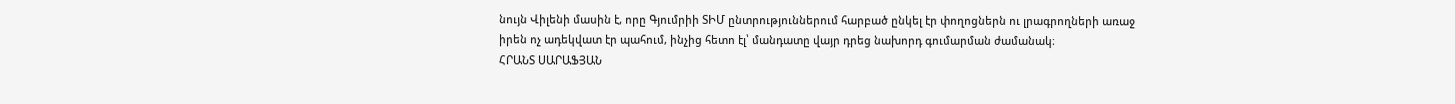նույն Վիլենի մասին է, որը Գյումրիի ՏԻՄ ընտրություններում հարբած ընկել էր փողոցներն ու լրագրողների առաջ իրեն ոչ ադեկվատ էր պահում, ինչից հետո էլ՝ մանդատը վայր դրեց նախորդ գումարման ժամանակ։
ՀՐԱՆՏ ՍԱՐԱՖՅԱՆ